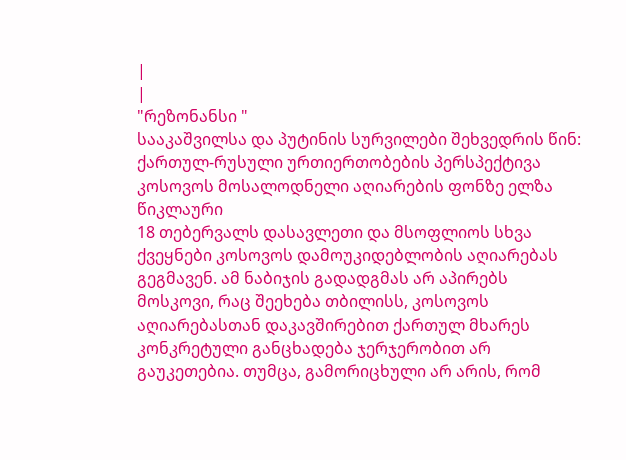|
|
"რეზონანსი "
სააკაშვილსა და პუტინის სურვილები შეხვედრის წინ: ქართულ-რუსული ურთიერთობების პერსპექტივა კოსოვოს მოსალოდნელი აღიარების ფონზე ელზა წიკლაური
18 თებერვალს დასავლეთი და მსოფლიოს სხვა ქვეყნები კოსოვოს დამოუკიდებლობის აღიარებას გეგმავენ. ამ ნაბიჯის გადადგმას არ აპირებს მოსკოვი, რაც შეეხება თბილისს, კოსოვოს აღიარებასთან დაკავშირებით ქართულ მხარეს კონკრეტული განცხადება ჯერჯერობით არ გაუკეთებია. თუმცა, გამორიცხული არ არის, რომ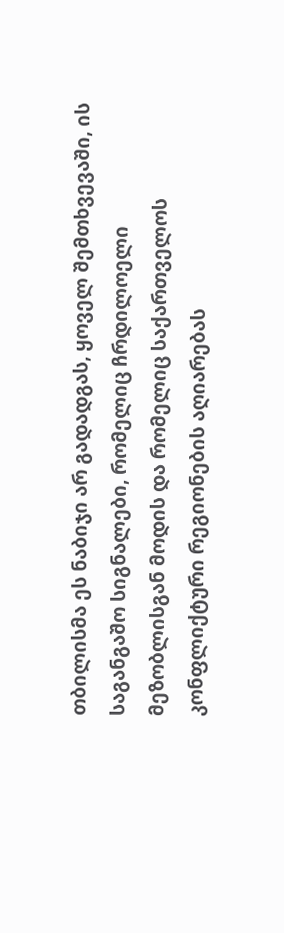თბილისმა ეს ნაბიჯი არ გადადგას, ყოველ შემთხვევაში, ის საგანგაშო სიგნალები, რომელიც ჩრდილოელი მეზობლისგან მოდის და რომელიც საქართველოს კონფლიქტური რეგიონების აღიარებას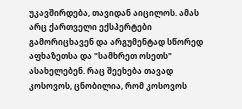უკავშირდება, თავიდან აიცილოს. ამას არც ქართველი ექსპერტები გამორიცხავენ და არგუმენტად სწორედ აფხაზეთსა და "სამხრეთ ოსეთს" ასახელებენ. რაც შეეხება თავად კოსოვოს, ცნობილია, რომ კოსოვოს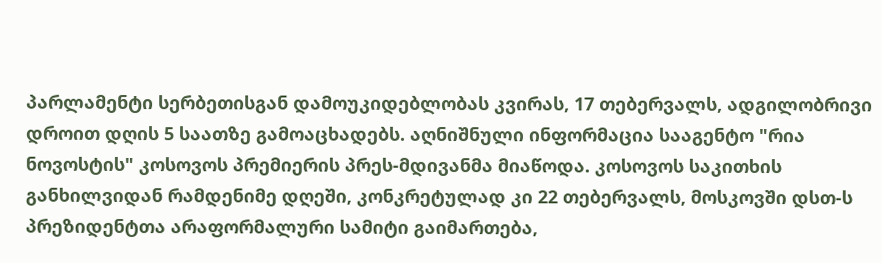პარლამენტი სერბეთისგან დამოუკიდებლობას კვირას, 17 თებერვალს, ადგილობრივი დროით დღის 5 საათზე გამოაცხადებს. აღნიშნული ინფორმაცია სააგენტო "რია ნოვოსტის" კოსოვოს პრემიერის პრეს-მდივანმა მიაწოდა. კოსოვოს საკითხის განხილვიდან რამდენიმე დღეში, კონკრეტულად კი 22 თებერვალს, მოსკოვში დსთ-ს პრეზიდენტთა არაფორმალური სამიტი გაიმართება,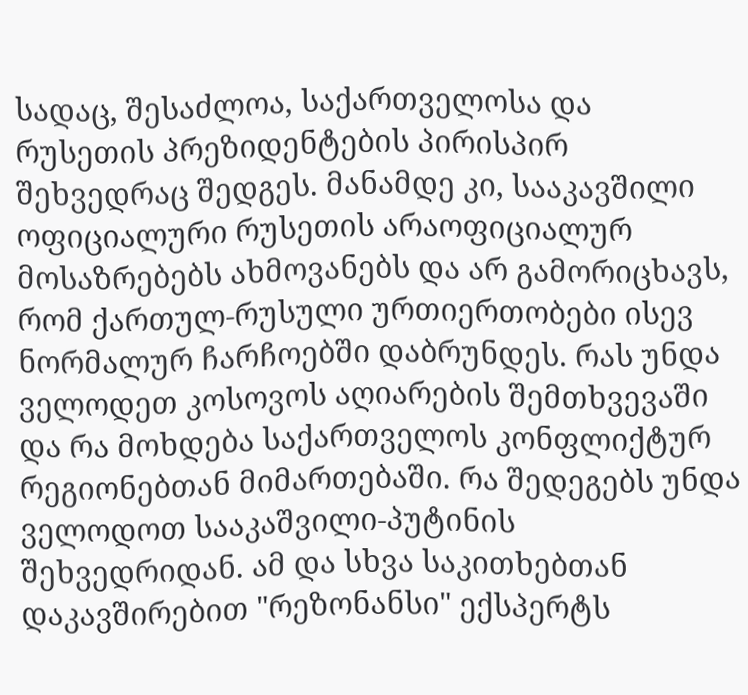სადაც, შესაძლოა, საქართველოსა და რუსეთის პრეზიდენტების პირისპირ შეხვედრაც შედგეს. მანამდე კი, სააკავშილი ოფიციალური რუსეთის არაოფიციალურ მოსაზრებებს ახმოვანებს და არ გამორიცხავს, რომ ქართულ-რუსული ურთიერთობები ისევ ნორმალურ ჩარჩოებში დაბრუნდეს. რას უნდა ველოდეთ კოსოვოს აღიარების შემთხვევაში და რა მოხდება საქართველოს კონფლიქტურ რეგიონებთან მიმართებაში. რა შედეგებს უნდა ველოდოთ სააკაშვილი-პუტინის შეხვედრიდან. ამ და სხვა საკითხებთან დაკავშირებით "რეზონანსი" ექსპერტს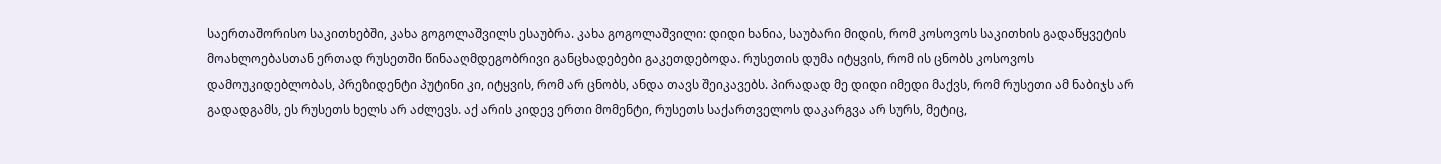საერთაშორისო საკითხებში, კახა გოგოლაშვილს ესაუბრა. კახა გოგოლაშვილი: დიდი ხანია, საუბარი მიდის, რომ კოსოვოს საკითხის გადაწყვეტის მოახლოებასთან ერთად რუსეთში წინააღმდეგობრივი განცხადებები გაკეთდებოდა. რუსეთის დუმა იტყვის, რომ ის ცნობს კოსოვოს დამოუკიდებლობას, პრეზიდენტი პუტინი კი, იტყვის, რომ არ ცნობს, ანდა თავს შეიკავებს. პირადად მე დიდი იმედი მაქვს, რომ რუსეთი ამ ნაბიჯს არ გადადგამს, ეს რუსეთს ხელს არ აძლევს. აქ არის კიდევ ერთი მომენტი, რუსეთს საქართველოს დაკარგვა არ სურს, მეტიც,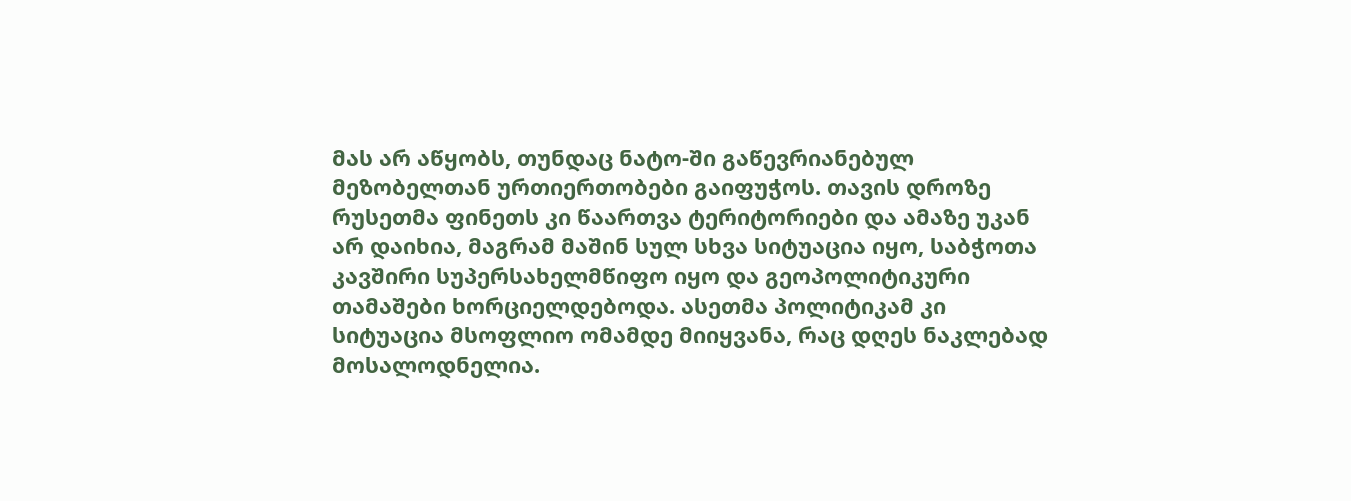მას არ აწყობს, თუნდაც ნატო-ში გაწევრიანებულ მეზობელთან ურთიერთობები გაიფუჭოს. თავის დროზე რუსეთმა ფინეთს კი წაართვა ტერიტორიები და ამაზე უკან არ დაიხია, მაგრამ მაშინ სულ სხვა სიტუაცია იყო, საბჭოთა კავშირი სუპერსახელმწიფო იყო და გეოპოლიტიკური თამაშები ხორციელდებოდა. ასეთმა პოლიტიკამ კი სიტუაცია მსოფლიო ომამდე მიიყვანა, რაც დღეს ნაკლებად მოსალოდნელია.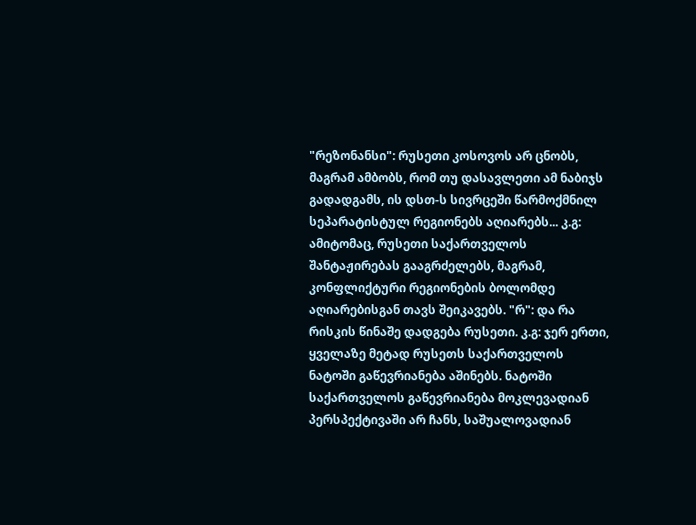"რეზონანსი": რუსეთი კოსოვოს არ ცნობს, მაგრამ ამბობს, რომ თუ დასავლეთი ამ ნაბიჯს გადადგამს, ის დსთ-ს სივრცეში წარმოქმნილ სეპარატისტულ რეგიონებს აღიარებს... კ.გ: ამიტომაც, რუსეთი საქართველოს შანტაჟირებას გააგრძელებს, მაგრამ, კონფლიქტური რეგიონების ბოლომდე აღიარებისგან თავს შეიკავებს. "რ": და რა რისკის წინაშე დადგება რუსეთი. კ.გ: ჯერ ერთი, ყველაზე მეტად რუსეთს საქართველოს ნატოში გაწევრიანება აშინებს. ნატოში საქართველოს გაწევრიანება მოკლევადიან პერსპექტივაში არ ჩანს, საშუალოვადიან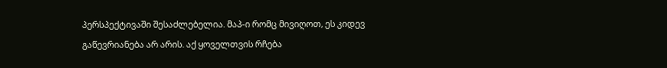პერსპექტივაში შესაძლებელია. მაპ-ი რომც მივიღოთ, ეს კიდევ გაწევრიანება არ არის. აქ ყოველთვის რჩება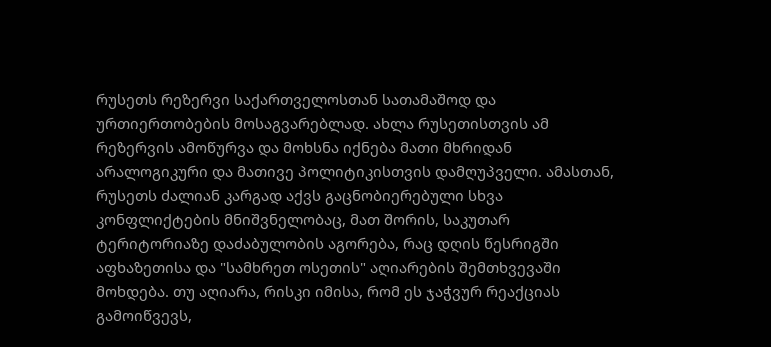რუსეთს რეზერვი საქართველოსთან სათამაშოდ და ურთიერთობების მოსაგვარებლად. ახლა რუსეთისთვის ამ რეზერვის ამოწურვა და მოხსნა იქნება მათი მხრიდან არალოგიკური და მათივე პოლიტიკისთვის დამღუპველი. ამასთან, რუსეთს ძალიან კარგად აქვს გაცნობიერებული სხვა კონფლიქტების მნიშვნელობაც, მათ შორის, საკუთარ ტერიტორიაზე დაძაბულობის აგორება, რაც დღის წესრიგში აფხაზეთისა და "სამხრეთ ოსეთის" აღიარების შემთხვევაში მოხდება. თუ აღიარა, რისკი იმისა, რომ ეს ჯაჭვურ რეაქციას გამოიწვევს,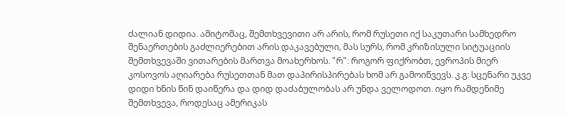ძალიან დიდია. ამიტომაც, შემთხვევითი არ არის, რომ რუსეთი იქ საკუთარი სამხედრო შენაერთების გაძლიერებით არის დაკავებული, მას სურს, რომ კრიზისული სიტუაციის შემთხვევაში ვითარების მართვა მოახერხოს. "რ": როგორ ფიქრობთ, ევროპის მიერ კოსოვოს აღიარება რუსეთთან მათ დაპირისპირებას ხომ არ გამოიწვევს. კ.გ: სცენარი უკვე დიდი ხნის წინ დაიწერა და დიდ დაძაბულობას არ უნდა ველოდოთ. იყო რამდენიმე შემთხვევა, როდესაც ამერიკას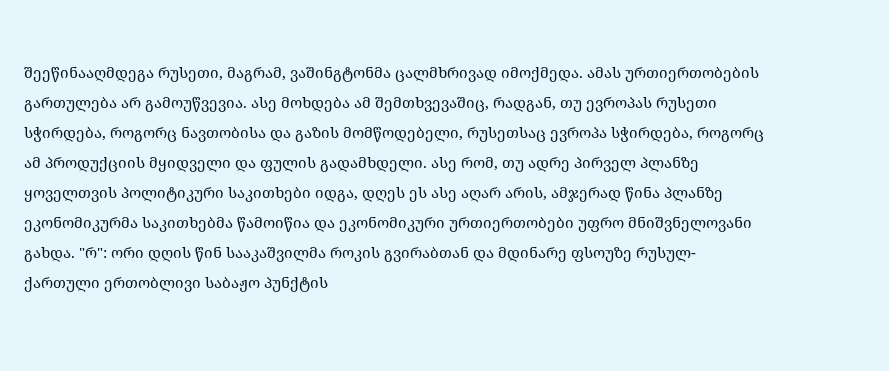შეეწინააღმდეგა რუსეთი, მაგრამ, ვაშინგტონმა ცალმხრივად იმოქმედა. ამას ურთიერთობების გართულება არ გამოუწვევია. ასე მოხდება ამ შემთხვევაშიც, რადგან, თუ ევროპას რუსეთი სჭირდება, როგორც ნავთობისა და გაზის მომწოდებელი, რუსეთსაც ევროპა სჭირდება, როგორც ამ პროდუქციის მყიდველი და ფულის გადამხდელი. ასე რომ, თუ ადრე პირველ პლანზე ყოველთვის პოლიტიკური საკითხები იდგა, დღეს ეს ასე აღარ არის, ამჯერად წინა პლანზე ეკონომიკურმა საკითხებმა წამოიწია და ეკონომიკური ურთიერთობები უფრო მნიშვნელოვანი გახდა. "რ": ორი დღის წინ სააკაშვილმა როკის გვირაბთან და მდინარე ფსოუზე რუსულ-ქართული ერთობლივი საბაჟო პუნქტის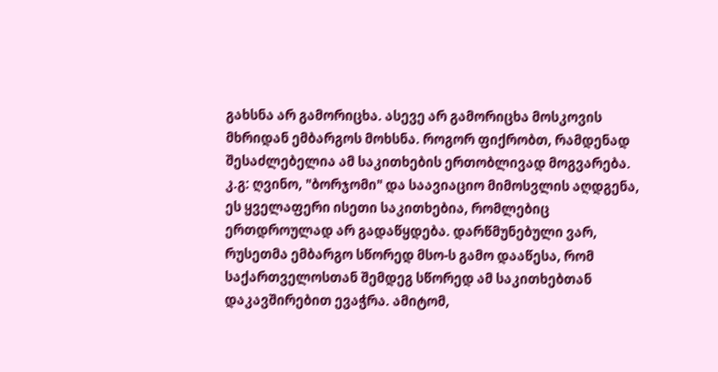გახსნა არ გამორიცხა. ასევე არ გამორიცხა მოსკოვის მხრიდან ემბარგოს მოხსნა. როგორ ფიქრობთ, რამდენად შესაძლებელია ამ საკითხების ერთობლივად მოგვარება. კ.გ: ღვინო, "ბორჯომი" და საავიაციო მიმოსვლის აღდგენა, ეს ყველაფერი ისეთი საკითხებია, რომლებიც ერთდროულად არ გადაწყდება. დარწმუნებული ვარ, რუსეთმა ემბარგო სწორედ მსო-ს გამო დააწესა, რომ საქართველოსთან შემდეგ სწორედ ამ საკითხებთან დაკავშირებით ევაჭრა. ამიტომ,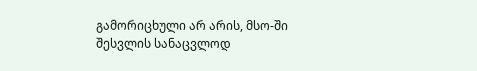გამორიცხული არ არის, მსო-ში შესვლის სანაცვლოდ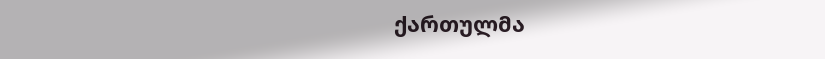ქართულმა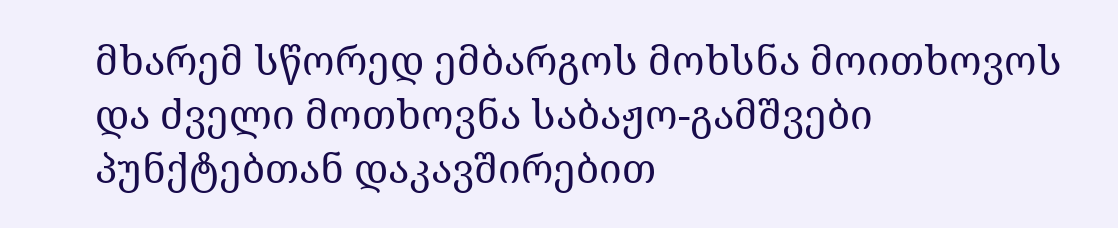მხარემ სწორედ ემბარგოს მოხსნა მოითხოვოს და ძველი მოთხოვნა საბაჟო-გამშვები პუნქტებთან დაკავშირებით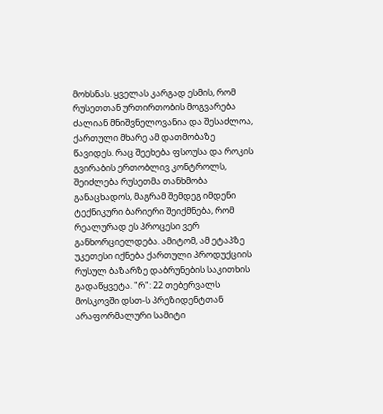მოხსნას. ყველას კარგად ესმის, რომ რუსეთთან ურთირთობის მოგვარება ძალიან მნიშვნელოვანია და შესაძლოა, ქართული მხარე ამ დათმობაზე წავიდეს. რაც შეეხება ფსოუსა და როკის გვირაბის ერთობლივ კონტროლს, შეიძლება რუსეთმა თანხმობა განაცხადოს, მაგრამ შემდეგ იმდენი ტექნიკური ბარიერი შეიქმნება, რომ რეალურად ეს პროცესი ვერ განხორციელდება. ამიტომ, ამ ეტაპზე უკეთესი იქნება ქართული პროდუქციის რუსულ ბაზარზე დაბრუნების საკითხის გადაწყვეტა. "რ": 22 თებერვალს მოსკოვში დსთ-ს პრეზიდენტთან არაფორმალური სამიტი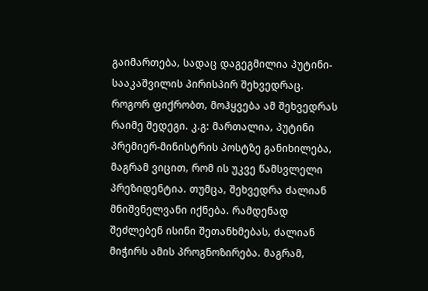გაიმართება, სადაც დაგეგმილია პუტინი-სააკაშვილის პირისპირ შეხვედრაც. როგორ ფიქრობთ, მოჰყვება ამ შეხვედრას რაიმე შედეგი. კ.გ: მართალია, პუტინი პრემიერ-მინისტრის პოსტზე განიხილება, მაგრამ ვიცით, რომ ის უკვე წამსვლელი პრეზიდენტია. თუმცა, შეხვედრა ძალიან მნიშვნელვანი იქნება. რამდენად შეძლებენ ისინი შეთანხმებას, ძალიან მიჭირს ამის პროგნოზირება. მაგრამ,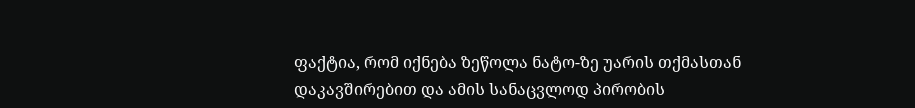ფაქტია, რომ იქნება ზეწოლა ნატო-ზე უარის თქმასთან დაკავშირებით და ამის სანაცვლოდ პირობის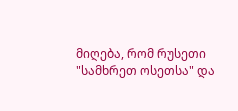მიღება, რომ რუსეთი "სამხრეთ ოსეთსა" და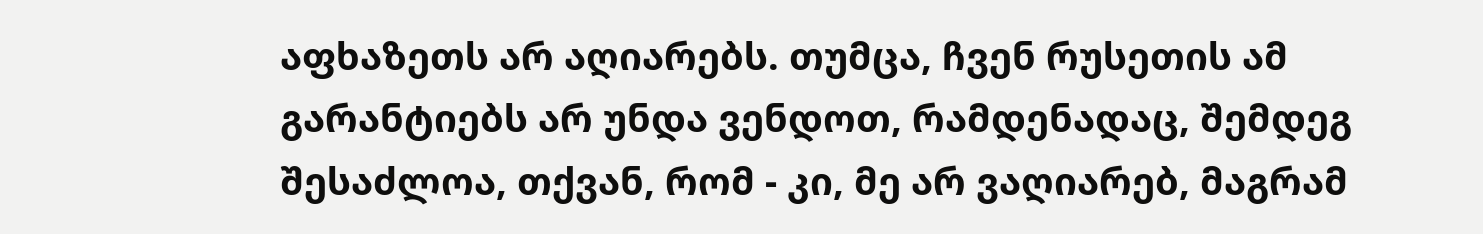აფხაზეთს არ აღიარებს. თუმცა, ჩვენ რუსეთის ამ გარანტიებს არ უნდა ვენდოთ, რამდენადაც, შემდეგ შესაძლოა, თქვან, რომ - კი, მე არ ვაღიარებ, მაგრამ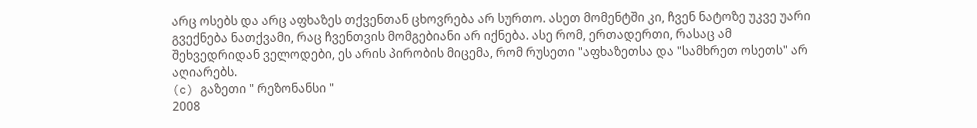არც ოსებს და არც აფხაზეს თქვენთან ცხოვრება არ სურთო. ასეთ მომენტში კი, ჩვენ ნატოზე უკვე უარი გვექნება ნათქვამი, რაც ჩვენთვის მომგებიანი არ იქნება. ასე რომ, ერთადერთი, რასაც ამ შეხვედრიდან ველოდები, ეს არის პირობის მიცემა, რომ რუსეთი "აფხაზეთსა და "სამხრეთ ოსეთს" არ აღიარებს.
(c) გაზეთი " რეზონანსი "
2008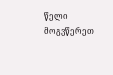წელი მოგვწერეთ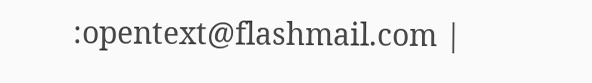:opentext@flashmail.com |